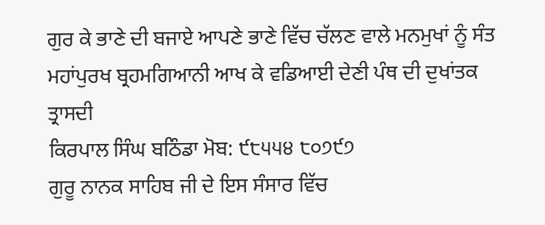ਗੁਰ ਕੇ ਭਾਣੇ ਦੀ ਬਜਾਏ ਆਪਣੇ ਭਾਣੇ ਵਿੱਚ ਚੱਲਣ ਵਾਲੇ ਮਨਮੁਖਾਂ ਨੂੰ ਸੰਤ ਮਹਾਂਪੁਰਖ ਬ੍ਰਹਮਗਿਆਨੀ ਆਖ ਕੇ ਵਡਿਆਈ ਦੇਣੀ ਪੰਥ ਦੀ ਦੁਖਾਂਤਕ ਤ੍ਰਾਸਦੀ
ਕਿਰਪਾਲ ਸਿੰਘ ਬਠਿੰਡਾ ਮੋਬ: ੯੮੫੫੪ ੮੦੭੯੭
ਗੁਰੂ ਨਾਨਕ ਸਾਹਿਬ ਜੀ ਦੇ ਇਸ ਸੰਸਾਰ ਵਿੱਚ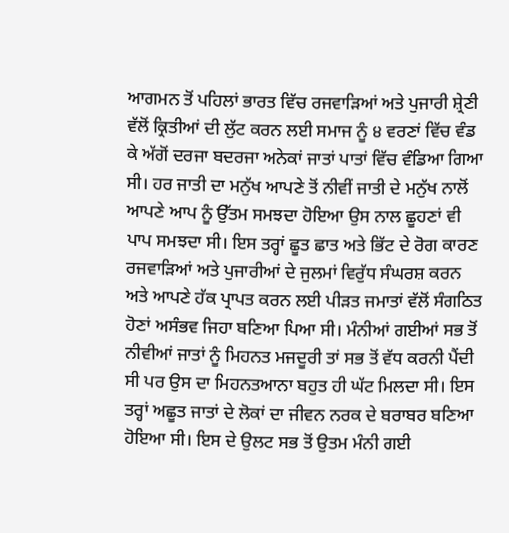ਆਗਮਨ ਤੋਂ ਪਹਿਲਾਂ ਭਾਰਤ ਵਿੱਚ ਰਜਵਾੜਿਆਂ ਅਤੇ ਪੁਜਾਰੀ ਸ਼੍ਰੇਣੀ ਵੱਲੋਂ ਕ੍ਰਿਤੀਆਂ ਦੀ ਲੁੱਟ ਕਰਨ ਲਈ ਸਮਾਜ ਨੂੰ ੪ ਵਰਣਾਂ ਵਿੱਚ ਵੰਡ ਕੇ ਅੱਗੋਂ ਦਰਜਾ ਬਦਰਜਾ ਅਨੇਕਾਂ ਜਾਤਾਂ ਪਾਤਾਂ ਵਿੱਚ ਵੰਡਿਆ ਗਿਆ ਸੀ। ਹਰ ਜਾਤੀ ਦਾ ਮਨੁੱਖ ਆਪਣੇ ਤੋਂ ਨੀਵੀਂ ਜਾਤੀ ਦੇ ਮਨੁੱਖ ਨਾਲੋਂ ਆਪਣੇ ਆਪ ਨੂੰ ਉੱਤਮ ਸਮਝਦਾ ਹੋਇਆ ਉਸ ਨਾਲ ਛੂਹਣਾਂ ਵੀ ਪਾਪ ਸਮਝਦਾ ਸੀ। ਇਸ ਤਰ੍ਹਾਂ ਛੂਤ ਛਾਤ ਅਤੇ ਭਿੱਟ ਦੇ ਰੋਗ ਕਾਰਣ ਰਜਵਾੜਿਆਂ ਅਤੇ ਪੁਜਾਰੀਆਂ ਦੇ ਜੁਲਮਾਂ ਵਿਰੁੱਧ ਸੰਘਰਸ਼ ਕਰਨ ਅਤੇ ਆਪਣੇ ਹੱਕ ਪ੍ਰਾਪਤ ਕਰਨ ਲਈ ਪੀੜਤ ਜਮਾਤਾਂ ਵੱਲੋਂ ਸੰਗਠਿਤ ਹੋਣਾਂ ਅਸੰਭਵ ਜਿਹਾ ਬਣਿਆ ਪਿਆ ਸੀ। ਮੰਨੀਆਂ ਗਈਆਂ ਸਭ ਤੋਂ ਨੀਵੀਆਂ ਜਾਤਾਂ ਨੂੰ ਮਿਹਨਤ ਮਜਦੂਰੀ ਤਾਂ ਸਭ ਤੋਂ ਵੱਧ ਕਰਨੀ ਪੈਂਦੀ ਸੀ ਪਰ ਉਸ ਦਾ ਮਿਹਨਤਆਨਾ ਬਹੁਤ ਹੀ ਘੱਟ ਮਿਲਦਾ ਸੀ। ਇਸ ਤਰ੍ਹਾਂ ਅਛੂਤ ਜਾਤਾਂ ਦੇ ਲੋਕਾਂ ਦਾ ਜੀਵਨ ਨਰਕ ਦੇ ਬਰਾਬਰ ਬਣਿਆ ਹੋਇਆ ਸੀ। ਇਸ ਦੇ ਉਲਟ ਸਭ ਤੋਂ ਉਤਮ ਮੰਨੀ ਗਈ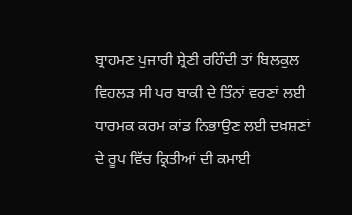ਬ੍ਰਾਹਮਣ ਪੁਜਾਰੀ ਸ਼੍ਰੇਣੀ ਰਹਿੰਦੀ ਤਾਂ ਬਿਲਕੁਲ ਵਿਹਲੜ ਸੀ ਪਰ ਬਾਕੀ ਦੇ ਤਿੰਨਾਂ ਵਰਣਾਂ ਲਈ ਧਾਰਮਕ ਕਰਮ ਕਾਂਡ ਨਿਭਾਉਣ ਲਈ ਦਖ਼ਸ਼ਣਾਂ ਦੇ ਰੂਪ ਵਿੱਚ ਕ੍ਰਿਤੀਆਂ ਦੀ ਕਮਾਈ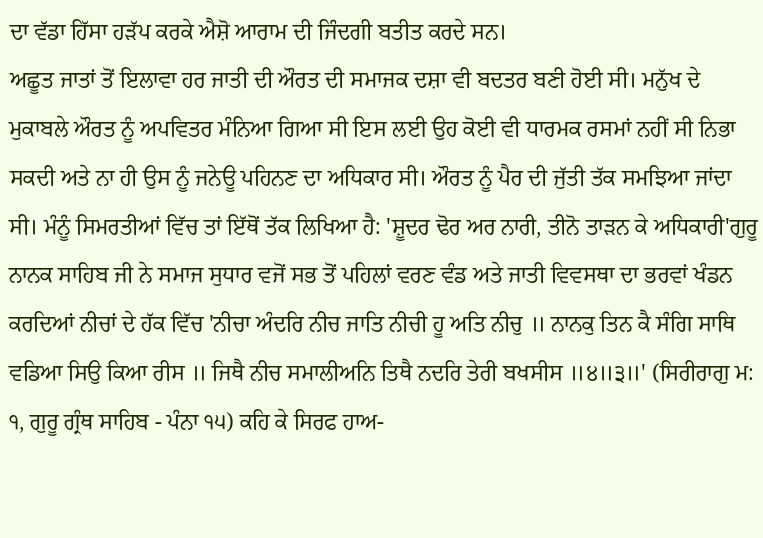ਦਾ ਵੱਡਾ ਹਿੱਸਾ ਹੜੱਪ ਕਰਕੇ ਐਸ਼ੋ ਆਰਾਮ ਦੀ ਜਿੰਦਗੀ ਬਤੀਤ ਕਰਦੇ ਸਨ।
ਅਛੂਤ ਜਾਤਾਂ ਤੋਂ ਇਲਾਵਾ ਹਰ ਜਾਤੀ ਦੀ ਔਰਤ ਦੀ ਸਮਾਜਕ ਦਸ਼ਾ ਵੀ ਬਦਤਰ ਬਣੀ ਹੋਈ ਸੀ। ਮਨੁੱਖ ਦੇ ਮੁਕਾਬਲੇ ਔਰਤ ਨੂੰ ਅਪਵਿਤਰ ਮੰਨਿਆ ਗਿਆ ਸੀ ਇਸ ਲਈ ਉਹ ਕੋਈ ਵੀ ਧਾਰਮਕ ਰਸਮਾਂ ਨਹੀਂ ਸੀ ਨਿਭਾ ਸਕਦੀ ਅਤੇ ਨਾ ਹੀ ਉਸ ਨੂੰ ਜਨੇਊ ਪਹਿਨਣ ਦਾ ਅਧਿਕਾਰ ਸੀ। ਔਰਤ ਨੂੰ ਪੈਰ ਦੀ ਜੁੱਤੀ ਤੱਕ ਸਮਝਿਆ ਜਾਂਦਾ ਸੀ। ਮੰਨੂੰ ਸਿਮਰਤੀਆਂ ਵਿੱਚ ਤਾਂ ਇੱਥੋਂ ਤੱਕ ਲਿਖਿਆ ਹੈ: 'ਸ਼ੂਦਰ ਢੋਰ ਅਰ ਨਾਰੀ, ਤੀਨੋ ਤਾੜਨ ਕੇ ਅਧਿਕਾਰੀ'ਗੁਰੂ ਨਾਨਕ ਸਾਹਿਬ ਜੀ ਨੇ ਸਮਾਜ ਸੁਧਾਰ ਵਜੋਂ ਸਭ ਤੋਂ ਪਹਿਲਾਂ ਵਰਣ ਵੰਡ ਅਤੇ ਜਾਤੀ ਵਿਵਸਥਾ ਦਾ ਭਰਵਾਂ ਖੰਡਨ ਕਰਦਿਆਂ ਨੀਚਾਂ ਦੇ ਹੱਕ ਵਿੱਚ 'ਨੀਚਾ ਅੰਦਰਿ ਨੀਚ ਜਾਤਿ ਨੀਚੀ ਹੂ ਅਤਿ ਨੀਚੁ ॥ ਨਾਨਕੁ ਤਿਨ ਕੈ ਸੰਗਿ ਸਾਥਿ ਵਡਿਆ ਸਿਉ ਕਿਆ ਰੀਸ ॥ ਜਿਥੈ ਨੀਚ ਸਮਾਲੀਅਨਿ ਤਿਥੈ ਨਦਰਿ ਤੇਰੀ ਬਖਸੀਸ ॥੪॥੩॥' (ਸਿਰੀਰਾਗੁ ਮ: ੧, ਗੁਰੂ ਗ੍ਰੰਥ ਸਾਹਿਬ - ਪੰਨਾ ੧੫) ਕਹਿ ਕੇ ਸਿਰਫ ਹਾਅ-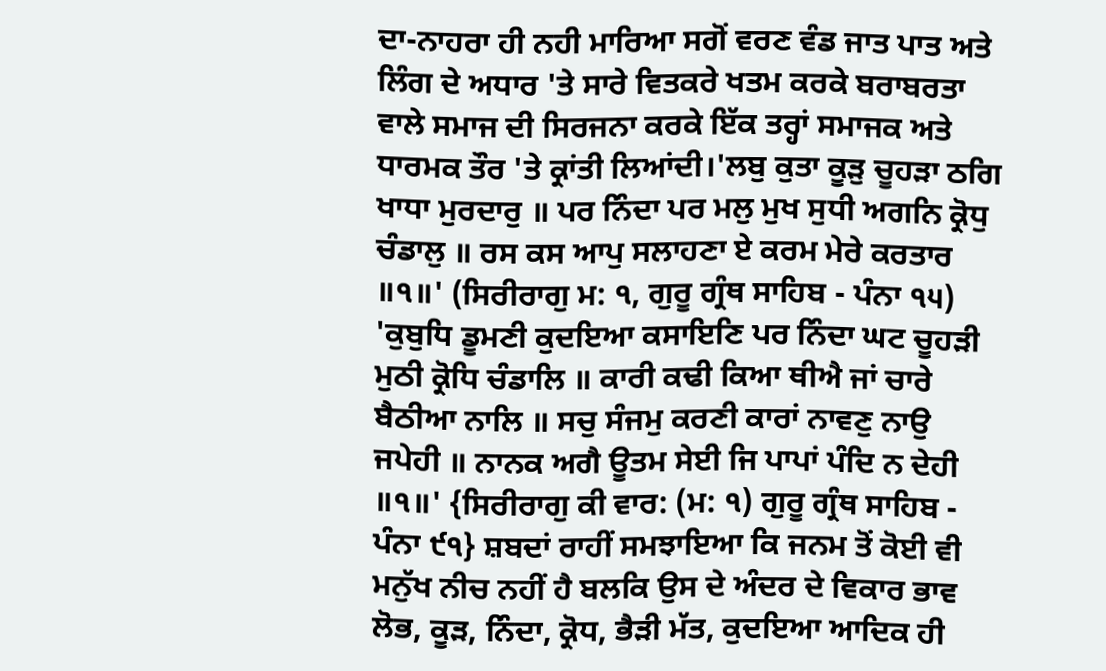ਦਾ-ਨਾਹਰਾ ਹੀ ਨਹੀ ਮਾਰਿਆ ਸਗੋਂ ਵਰਣ ਵੰਡ ਜਾਤ ਪਾਤ ਅਤੇ ਲਿੰਗ ਦੇ ਅਧਾਰ 'ਤੇ ਸਾਰੇ ਵਿਤਕਰੇ ਖਤਮ ਕਰਕੇ ਬਰਾਬਰਤਾ ਵਾਲੇ ਸਮਾਜ ਦੀ ਸਿਰਜਨਾ ਕਰਕੇ ਇੱਕ ਤਰ੍ਹਾਂ ਸਮਾਜਕ ਅਤੇ ਧਾਰਮਕ ਤੌਰ 'ਤੇ ਕ੍ਰਾਂਤੀ ਲਿਆਂਦੀ।'ਲਬੁ ਕੁਤਾ ਕੂੜੁ ਚੂਹੜਾ ਠਗਿ ਖਾਧਾ ਮੁਰਦਾਰੁ ॥ ਪਰ ਨਿੰਦਾ ਪਰ ਮਲੁ ਮੁਖ ਸੁਧੀ ਅਗਨਿ ਕ੍ਰੋਧੁ ਚੰਡਾਲੁ ॥ ਰਸ ਕਸ ਆਪੁ ਸਲਾਹਣਾ ਏ ਕਰਮ ਮੇਰੇ ਕਰਤਾਰ ॥੧॥' (ਸਿਰੀਰਾਗੁ ਮ: ੧, ਗੁਰੂ ਗ੍ਰੰਥ ਸਾਹਿਬ - ਪੰਨਾ ੧੫) 'ਕੁਬੁਧਿ ਡੂਮਣੀ ਕੁਦਇਆ ਕਸਾਇਣਿ ਪਰ ਨਿੰਦਾ ਘਟ ਚੂਹੜੀ ਮੁਠੀ ਕ੍ਰੋਧਿ ਚੰਡਾਲਿ ॥ ਕਾਰੀ ਕਢੀ ਕਿਆ ਥੀਐ ਜਾਂ ਚਾਰੇ ਬੈਠੀਆ ਨਾਲਿ ॥ ਸਚੁ ਸੰਜਮੁ ਕਰਣੀ ਕਾਰਾਂ ਨਾਵਣੁ ਨਾਉ ਜਪੇਹੀ ॥ ਨਾਨਕ ਅਗੈ ਊਤਮ ਸੇਈ ਜਿ ਪਾਪਾਂ ਪੰਦਿ ਨ ਦੇਹੀ ॥੧॥' {ਸਿਰੀਰਾਗੁ ਕੀ ਵਾਰ: (ਮ: ੧) ਗੁਰੂ ਗ੍ਰੰਥ ਸਾਹਿਬ - ਪੰਨਾ ੯੧} ਸ਼ਬਦਾਂ ਰਾਹੀਂ ਸਮਝਾਇਆ ਕਿ ਜਨਮ ਤੋਂ ਕੋਈ ਵੀ ਮਨੁੱਖ ਨੀਚ ਨਹੀਂ ਹੈ ਬਲਕਿ ਉਸ ਦੇ ਅੰਦਰ ਦੇ ਵਿਕਾਰ ਭਾਵ ਲੋਭ, ਕੂੜ, ਨਿੰਦਾ, ਕ੍ਰੋਧ, ਭੈੜੀ ਮੱਤ, ਕੁਦਇਆ ਆਦਿਕ ਹੀ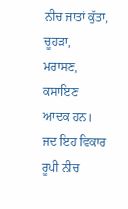ਨੀਚ ਜਾਤਾਂ ਕੁੱਤਾ, ਚੂਹੜਾ, ਮਰਾਸਣ, ਕਸਾਇਣ ਆਦਕ ਹਨ। ਜਦ ਇਹ ਵਿਕਾਰ ਰੂਪੀ ਨੀਚ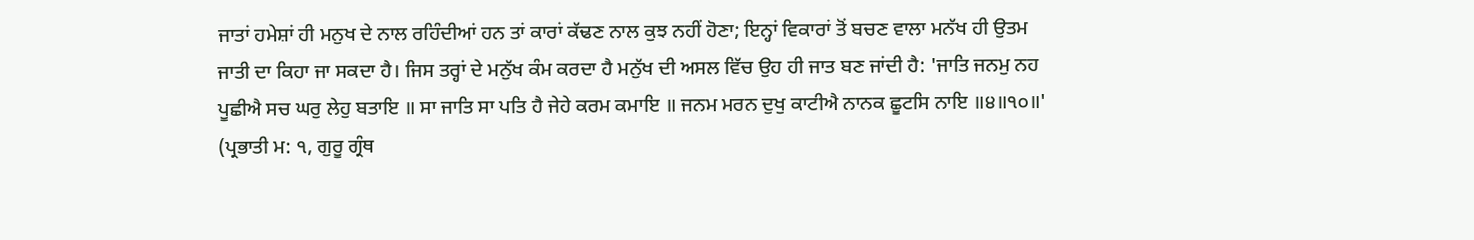ਜਾਤਾਂ ਹਮੇਸ਼ਾਂ ਹੀ ਮਨੁਖ ਦੇ ਨਾਲ ਰਹਿੰਦੀਆਂ ਹਨ ਤਾਂ ਕਾਰਾਂ ਕੱਢਣ ਨਾਲ ਕੁਝ ਨਹੀਂ ਹੋਣਾ; ਇਨ੍ਹਾਂ ਵਿਕਾਰਾਂ ਤੋਂ ਬਚਣ ਵਾਲਾ ਮਨੱਖ ਹੀ ਉਤਮ ਜਾਤੀ ਦਾ ਕਿਹਾ ਜਾ ਸਕਦਾ ਹੈ। ਜਿਸ ਤਰ੍ਹਾਂ ਦੇ ਮਨੁੱਖ ਕੰਮ ਕਰਦਾ ਹੈ ਮਨੁੱਖ ਦੀ ਅਸਲ ਵਿੱਚ ਉਹ ਹੀ ਜਾਤ ਬਣ ਜਾਂਦੀ ਹੈ: 'ਜਾਤਿ ਜਨਮੁ ਨਹ ਪੂਛੀਐ ਸਚ ਘਰੁ ਲੇਹੁ ਬਤਾਇ ॥ ਸਾ ਜਾਤਿ ਸਾ ਪਤਿ ਹੈ ਜੇਹੇ ਕਰਮ ਕਮਾਇ ॥ ਜਨਮ ਮਰਨ ਦੁਖੁ ਕਾਟੀਐ ਨਾਨਕ ਛੂਟਸਿ ਨਾਇ ॥੪॥੧੦॥' (ਪ੍ਰਭਾਤੀ ਮ: ੧, ਗੁਰੂ ਗ੍ਰੰਥ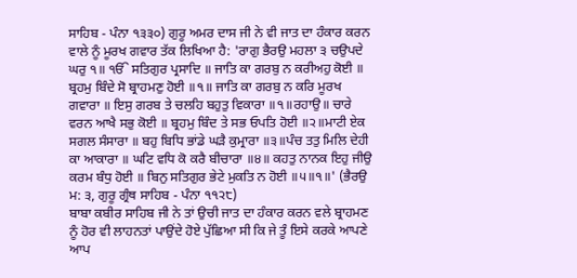ਸਾਹਿਬ - ਪੰਨਾ ੧੩੩੦) ਗੁਰੂ ਅਮਰ ਦਾਸ ਜੀ ਨੇ ਵੀ ਜਾਤ ਦਾ ਹੰਕਾਰ ਕਰਨ ਵਾਲੇ ਨੂੰ ਮੂਰਖ ਗਵਾਰ ਤੱਕ ਲਿਖਿਆ ਹੈ: 'ਰਾਗੁ ਭੈਰਉ ਮਹਲਾ ੩ ਚਉਪਦੇ ਘਰੁ ੧॥ ੴ ਸਤਿਗੁਰ ਪ੍ਰਸਾਦਿ ॥ ਜਾਤਿ ਕਾ ਗਰਬੁ ਨ ਕਰੀਅਹੁ ਕੋਈ ॥ ਬ੍ਰਹਮੁ ਬਿੰਦੇ ਸੋ ਬ੍ਰਾਹਮਣੁ ਹੋਈ ॥੧॥ ਜਾਤਿ ਕਾ ਗਰਬੁ ਨ ਕਰਿ ਮੂਰਖ ਗਵਾਰਾ ॥ ਇਸੁ ਗਰਬ ਤੇ ਚਲਹਿ ਬਹੁਤੁ ਵਿਕਾਰਾ ॥੧॥ਰਹਾਉ॥ ਚਾਰੇ ਵਰਨ ਆਖੈ ਸਭੁ ਕੋਈ ॥ ਬ੍ਰਹਮੁ ਬਿੰਦ ਤੇ ਸਭ ਓਪਤਿ ਹੋਈ ॥੨॥ਮਾਟੀ ਏਕ ਸਗਲ ਸੰਸਾਰਾ ॥ ਬਹੁ ਬਿਧਿ ਭਾਂਡੇ ਘੜੈ ਕੁਮ੍ਰਾਰਾ ॥੩॥ਪੰਚ ਤਤੁ ਮਿਲਿ ਦੇਹੀ ਕਾ ਆਕਾਰਾ ॥ ਘਟਿ ਵਧਿ ਕੋ ਕਰੈ ਬੀਚਾਰਾ ॥੪॥ ਕਹਤੁ ਨਾਨਕ ਇਹੁ ਜੀਉ ਕਰਮ ਬੰਧੁ ਹੋਈ ॥ ਬਿਨੁ ਸਤਿਗੁਰ ਭੇਟੇ ਮੁਕਤਿ ਨ ਹੋਈ ॥੫॥੧॥' (ਭੈਰਉ ਮ: ੩, ਗੁਰੂ ਗ੍ਰੰਥ ਸਾਹਿਬ - ਪੰਨਾ ੧੧੨੮)
ਬਾਬਾ ਕਬੀਰ ਸਾਹਿਬ ਜੀ ਨੇ ਤਾਂ ਉਚੀ ਜਾਤ ਦਾ ਹੰਕਾਰ ਕਰਨ ਵਲੇ ਬ੍ਰਾਹਮਣ ਨੂੰ ਹੋਰ ਵੀ ਲਾਹਨਤਾਂ ਪਾਉਂਦੇ ਹੋਏ ਪੁੱਛਿਆ ਸੀ ਕਿ ਜੇ ਤੂੰ ਇਸੇ ਕਰਕੇ ਆਪਣੇ ਆਪ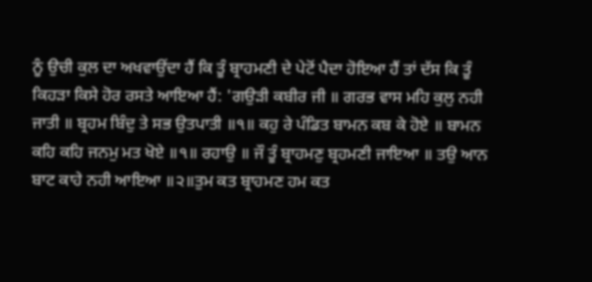ਨੂੰ ਉਚੀ ਕੁਲ ਦਾ ਅਖਵਾਉਂਦਾ ਹੈਂ ਕਿ ਤੂੰ ਬ੍ਰਾਹਮਣੀ ਦੇ ਪੇਟੋਂ ਪੈਦਾ ਹੋਇਆ ਹੈਂ ਤਾਂ ਦੱਸ ਕਿ ਤੂੰ ਕਿਹੜਾ ਕਿਸੇ ਹੋਰ ਰਸਤੇ ਆਇਆ ਹੈਂ: 'ਗਉੜੀ ਕਬੀਰ ਜੀ ॥ ਗਰਭ ਵਾਸ ਮਹਿ ਕੁਲੁ ਨਹੀ ਜਾਤੀ ॥ ਬ੍ਰਹਮ ਬਿੰਦੁ ਤੇ ਸਭ ਉਤਪਾਤੀ ॥੧॥ ਕਹੁ ਰੇ ਪੰਡਿਤ ਬਾਮਨ ਕਬ ਕੇ ਹੋਏ ॥ ਬਾਮਨ ਕਹਿ ਕਹਿ ਜਨਮੁ ਮਤ ਖੋਏ ॥੧॥ ਰਹਾਉ ॥ ਜੌ ਤੂੰ ਬ੍ਰਾਹਮਣੁ ਬ੍ਰਹਮਣੀ ਜਾਇਆ ॥ ਤਉ ਆਨ ਬਾਟ ਕਾਹੇ ਨਹੀ ਆਇਆ ॥੨॥ਤੁਮ ਕਤ ਬ੍ਰਾਹਮਣ ਹਮ ਕਤ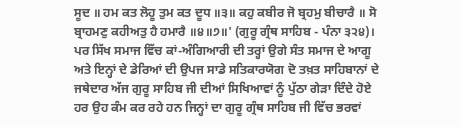ਸੂਦ ॥ ਹਮ ਕਤ ਲੋਹੂ ਤੁਮ ਕਤ ਦੂਧ ॥੩॥ ਕਹੁ ਕਬੀਰ ਜੋ ਬ੍ਰਹਮੁ ਬੀਚਾਰੈ ॥ ਸੋ ਬ੍ਰਾਹਮਣੁ ਕਹੀਅਤੁ ਹੈ ਹਮਾਰੈ ॥੪॥੭॥' (ਗੁਰੂ ਗ੍ਰੰਥ ਸਾਹਿਬ - ਪੰਨਾ ੩੨੪)।
ਪਰ ਸਿੱਖ ਸਮਾਜ ਵਿੱਚ ਕਾਂ-ਅੰਗਿਆਰੀ ਦੀ ਤਰ੍ਹਾਂ ਉਗੇ ਸੰਤ ਸਮਾਜ ਦੇ ਆਗੂ ਅਤੇ ਇਨ੍ਹਾਂ ਦੇ ਡੇਰਿਆਂ ਦੀ ਉਪਜ ਸਾਡੇ ਸਤਿਕਾਰਯੋਗ ਦੋ ਤਖ਼ਤ ਸਾਹਿਬਾਨਾਂ ਦੇ ਜਥੇਦਾਰ ਅੱਜ ਗੁਰੂ ਸਾਹਿਬ ਜੀ ਦੀਆਂ ਸਿਖਿਆਵਾਂ ਨੂੰ ਪੁੱਠਾ ਗੇੜਾ ਦਿੰਦੇ ਹੋਏ ਹਰ ਉਹ ਕੰਮ ਕਰ ਰਹੇ ਹਨ ਜਿਨ੍ਹਾਂ ਦਾ ਗੁਰੂ ਗ੍ਰੰਥ ਸਾਹਿਬ ਜੀ ਵਿੱਚ ਭਰਵਾਂ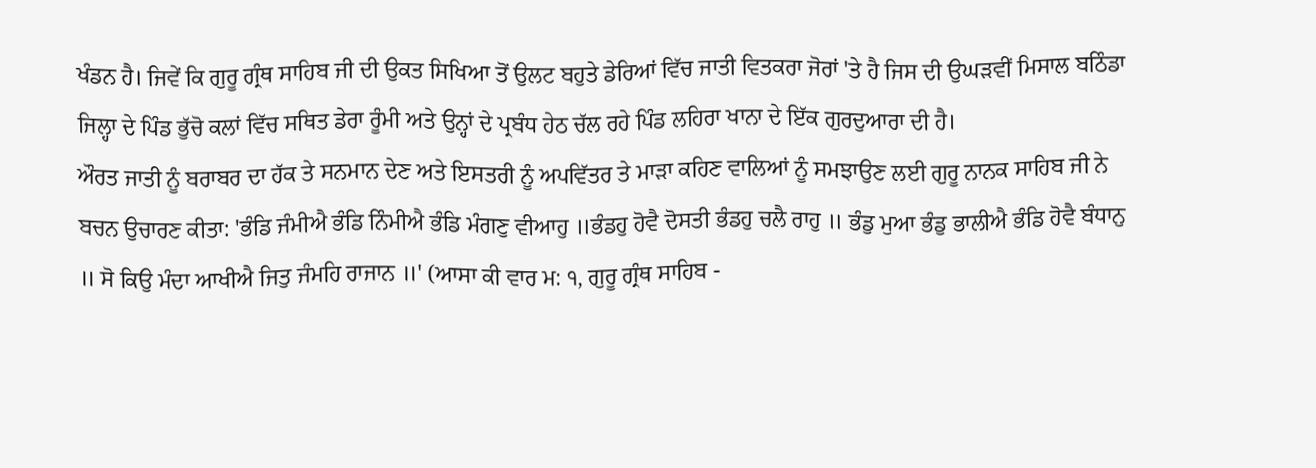ਖੰਡਨ ਹੈ। ਜਿਵੇਂ ਕਿ ਗੁਰੂ ਗ੍ਰੰਥ ਸਾਹਿਬ ਜੀ ਦੀ ਉਕਤ ਸਿਖਿਆ ਤੋਂ ਉਲਟ ਬਹੁਤੇ ਡੇਰਿਆਂ ਵਿੱਚ ਜਾਤੀ ਵਿਤਕਰਾ ਜੋਰਾਂ 'ਤੇ ਹੈ ਜਿਸ ਦੀ ਉਘੜਵੀਂ ਮਿਸਾਲ ਬਠਿੰਡਾ ਜਿਲ੍ਹਾ ਦੇ ਪਿੰਡ ਭੁੱਚੋ ਕਲਾਂ ਵਿੱਚ ਸਥਿਤ ਡੇਰਾ ਰੂੰਮੀ ਅਤੇ ਉਨ੍ਹਾਂ ਦੇ ਪ੍ਰਬੰਧ ਹੇਠ ਚੱਲ ਰਹੇ ਪਿੰਡ ਲਹਿਰਾ ਖਾਨਾ ਦੇ ਇੱਕ ਗੁਰਦੁਆਰਾ ਦੀ ਹੈ।
ਔਰਤ ਜਾਤੀ ਨੂੰ ਬਰਾਬਰ ਦਾ ਹੱਕ ਤੇ ਸਨਮਾਨ ਦੇਣ ਅਤੇ ਇਸਤਰੀ ਨੂੰ ਅਪਵਿੱਤਰ ਤੇ ਮਾੜਾ ਕਹਿਣ ਵਾਲਿਆਂ ਨੂੰ ਸਮਝਾਉਣ ਲਈ ਗੁਰੂ ਨਾਨਕ ਸਾਹਿਬ ਜੀ ਨੇ ਬਚਨ ਉਚਾਰਣ ਕੀਤਾ: 'ਭੰਡਿ ਜੰਮੀਐ ਭੰਡਿ ਨਿੰਮੀਐ ਭੰਡਿ ਮੰਗਣੁ ਵੀਆਹੁ ॥ਭੰਡਹੁ ਹੋਵੈ ਦੋਸਤੀ ਭੰਡਹੁ ਚਲੈ ਰਾਹੁ ॥ ਭੰਡੁ ਮੁਆ ਭੰਡੁ ਭਾਲੀਐ ਭੰਡਿ ਹੋਵੈ ਬੰਧਾਨੁ ॥ ਸੋ ਕਿਉ ਮੰਦਾ ਆਖੀਐ ਜਿਤੁ ਜੰਮਹਿ ਰਾਜਾਨ ॥' (ਆਸਾ ਕੀ ਵਾਰ ਮ: ੧, ਗੁਰੂ ਗ੍ਰੰਥ ਸਾਹਿਬ -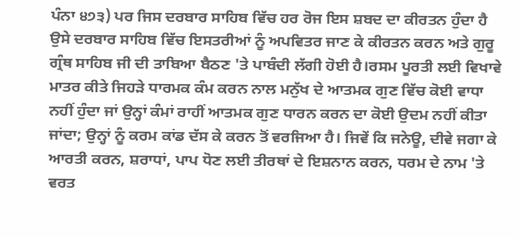ਪੰਨਾ ੪੭੩) ਪਰ ਜਿਸ ਦਰਬਾਰ ਸਾਹਿਬ ਵਿੱਚ ਹਰ ਰੋਜ ਇਸ ਸ਼ਬਦ ਦਾ ਕੀਰਤਨ ਹੁੰਦਾ ਹੈ ਉਸੇ ਦਰਬਾਰ ਸਾਹਿਬ ਵਿੱਚ ਇਸਤਰੀਆਂ ਨੂੰ ਅਪਵਿਤਰ ਜਾਣ ਕੇ ਕੀਰਤਨ ਕਰਨ ਅਤੇ ਗੁਰੂ ਗ੍ਰੰਥ ਸਾਹਿਬ ਜੀ ਦੀ ਤਾਬਿਆ ਬੈਠਣ 'ਤੇ ਪਾਬੰਦੀ ਲੱਗੀ ਹੋਈ ਹੈ।ਰਸਮ ਪੂਰਤੀ ਲਈ ਵਿਖਾਵੇ ਮਾਤਰ ਕੀਤੇ ਜਿਹੜੇ ਧਾਰਮਕ ਕੰਮ ਕਰਨ ਨਾਲ ਮਨੁੱਖ ਦੇ ਆਤਮਕ ਗੁਣ ਵਿੱਚ ਕੋਈ ਵਾਧਾ ਨਹੀਂ ਹੁੰਦਾ ਜਾਂ ਉਨ੍ਹਾਂ ਕੰਮਾਂ ਰਾਹੀਂ ਆਤਮਕ ਗੁਣ ਧਾਰਨ ਕਰਨ ਦਾ ਕੋਈ ਉਦਮ ਨਹੀਂ ਕੀਤਾ ਜਾਂਦਾ; ਉਨ੍ਹਾਂ ਨੂੰ ਕਰਮ ਕਾਂਡ ਦੱਸ ਕੇ ਕਰਨ ਤੋਂ ਵਰਜਿਆ ਹੈ। ਜਿਵੇਂ ਕਿ ਜਨੇਊ, ਦੀਵੇ ਜਗਾ ਕੇ ਆਰਤੀ ਕਰਨ, ਸ਼ਰਾਧਾਂ, ਪਾਪ ਧੋਣ ਲਈ ਤੀਰਥਾਂ ਦੇ ਇਸ਼ਨਾਨ ਕਰਨ, ਧਰਮ ਦੇ ਨਾਮ 'ਤੇ ਵਰਤ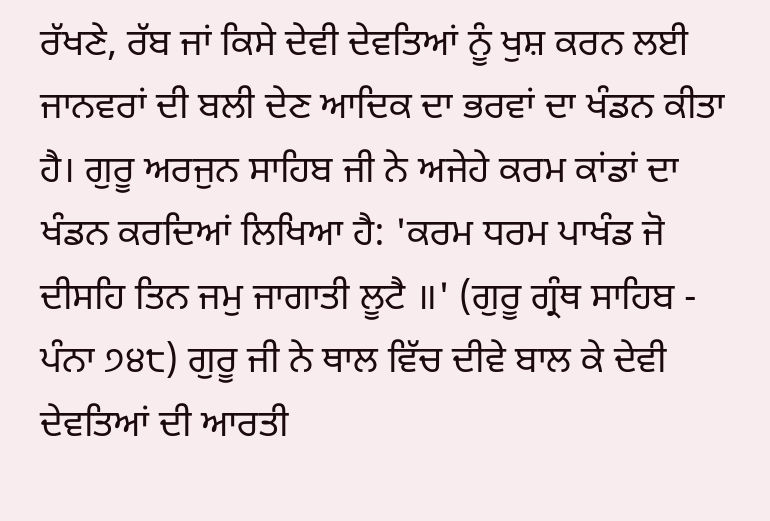ਰੱਖਣੇ, ਰੱਬ ਜਾਂ ਕਿਸੇ ਦੇਵੀ ਦੇਵਤਿਆਂ ਨੂੰ ਖੁਸ਼ ਕਰਨ ਲਈ ਜਾਨਵਰਾਂ ਦੀ ਬਲੀ ਦੇਣ ਆਦਿਕ ਦਾ ਭਰਵਾਂ ਦਾ ਖੰਡਨ ਕੀਤਾ ਹੈ। ਗੁਰੂ ਅਰਜੁਨ ਸਾਹਿਬ ਜੀ ਨੇ ਅਜੇਹੇ ਕਰਮ ਕਾਂਡਾਂ ਦਾ ਖੰਡਨ ਕਰਦਿਆਂ ਲਿਖਿਆ ਹੈ: 'ਕਰਮ ਧਰਮ ਪਾਖੰਡ ਜੋ ਦੀਸਹਿ ਤਿਨ ਜਮੁ ਜਾਗਾਤੀ ਲੂਟੈ ॥' (ਗੁਰੂ ਗ੍ਰੰਥ ਸਾਹਿਬ - ਪੰਨਾ ੭੪੮) ਗੁਰੂ ਜੀ ਨੇ ਥਾਲ ਵਿੱਚ ਦੀਵੇ ਬਾਲ ਕੇ ਦੇਵੀ ਦੇਵਤਿਆਂ ਦੀ ਆਰਤੀ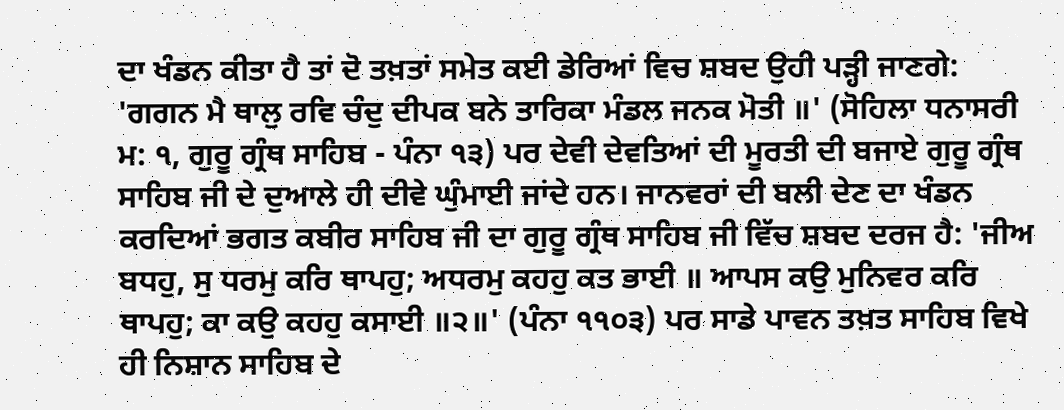ਦਾ ਖੰਡਨ ਕੀਤਾ ਹੈ ਤਾਂ ਦੋ ਤਖ਼ਤਾਂ ਸਮੇਤ ਕਈ ਡੇਰਿਆਂ ਵਿਚ ਸ਼ਬਦ ਉਹੀ ਪੜ੍ਹੀ ਜਾਣਗੇ: 'ਗਗਨ ਮੈ ਥਾਲੁ ਰਵਿ ਚੰਦੁ ਦੀਪਕ ਬਨੇ ਤਾਰਿਕਾ ਮੰਡਲ ਜਨਕ ਮੋਤੀ ॥' (ਸੋਹਿਲਾ ਧਨਾਸਰੀ ਮ: ੧, ਗੁਰੂ ਗ੍ਰੰਥ ਸਾਹਿਬ - ਪੰਨਾ ੧੩) ਪਰ ਦੇਵੀ ਦੇਵਤਿਆਂ ਦੀ ਮੂਰਤੀ ਦੀ ਬਜਾਏ ਗੁਰੂ ਗ੍ਰੰਥ ਸਾਹਿਬ ਜੀ ਦੇ ਦੁਆਲੇ ਹੀ ਦੀਵੇ ਘੁੰਮਾਈ ਜਾਂਦੇ ਹਨ। ਜਾਨਵਰਾਂ ਦੀ ਬਲੀ ਦੇਣ ਦਾ ਖੰਡਨ ਕਰਦਿਆਂ ਭਗਤ ਕਬੀਰ ਸਾਹਿਬ ਜੀ ਦਾ ਗੁਰੂ ਗ੍ਰੰਥ ਸਾਹਿਬ ਜੀ ਵਿੱਚ ਸ਼ਬਦ ਦਰਜ ਹੈ: 'ਜੀਅ ਬਧਹੁ, ਸੁ ਧਰਮੁ ਕਰਿ ਥਾਪਹੁ; ਅਧਰਮੁ ਕਹਹੁ ਕਤ ਭਾਈ ॥ ਆਪਸ ਕਉ ਮੁਨਿਵਰ ਕਰਿ ਥਾਪਹੁ; ਕਾ ਕਉ ਕਹਹੁ ਕਸਾਈ ॥੨॥' (ਪੰਨਾ ੧੧੦੩) ਪਰ ਸਾਡੇ ਪਾਵਨ ਤਖ਼ਤ ਸਾਹਿਬ ਵਿਖੇ ਹੀ ਨਿਸ਼ਾਨ ਸਾਹਿਬ ਦੇ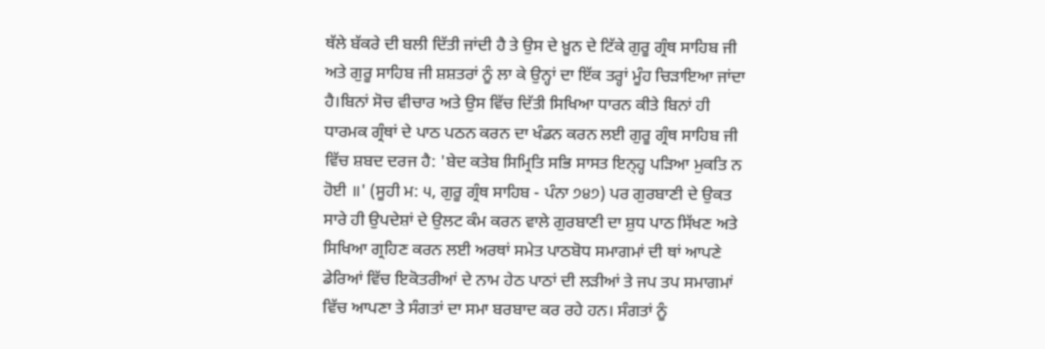ਥੱਲੇ ਬੱਕਰੇ ਦੀ ਬਲੀ ਦਿੱਤੀ ਜਾਂਦੀ ਹੈ ਤੇ ਉਸ ਦੇ ਖ਼ੂਨ ਦੇ ਟਿੱਕੇ ਗੁਰੂ ਗ੍ਰੰਥ ਸਾਹਿਬ ਜੀ ਅਤੇ ਗੁਰੂ ਸਾਹਿਬ ਜੀ ਸ਼ਸ਼ਤਰਾਂ ਨੂੰ ਲਾ ਕੇ ਉਨ੍ਹਾਂ ਦਾ ਇੱਕ ਤਰ੍ਹਾਂ ਮੂੰਹ ਚਿੜਾਇਆ ਜਾਂਦਾ ਹੈ।ਬਿਨਾਂ ਸੋਚ ਵੀਚਾਰ ਅਤੇ ਉਸ ਵਿੱਚ ਦਿੱਤੀ ਸਿਖਿਆ ਧਾਰਨ ਕੀਤੇ ਬਿਨਾਂ ਹੀ ਧਾਰਮਕ ਗ੍ਰੰਥਾਂ ਦੇ ਪਾਠ ਪਠਨ ਕਰਨ ਦਾ ਖੰਡਨ ਕਰਨ ਲਈ ਗੁਰੂ ਗ੍ਰੰਥ ਸਾਹਿਬ ਜੀ ਵਿੱਚ ਸ਼ਬਦ ਦਰਜ ਹੈ: 'ਬੇਦ ਕਤੇਬ ਸਿਮ੍ਰਿਤਿ ਸਭਿ ਸਾਸਤ ਇਨ੍ਹ੍ਹ ਪੜਿਆ ਮੁਕਤਿ ਨ ਹੋਈ ॥' (ਸੂਹੀ ਮ: ੫, ਗੁਰੂ ਗ੍ਰੰਥ ਸਾਹਿਬ - ਪੰਨਾ ੭੪੭) ਪਰ ਗੁਰਬਾਣੀ ਦੇ ਉਕਤ ਸਾਰੇ ਹੀ ਉਪਦੇਸ਼ਾਂ ਦੇ ਉਲਟ ਕੰਮ ਕਰਨ ਵਾਲੇ ਗੁਰਬਾਣੀ ਦਾ ਸ਼ੁਧ ਪਾਠ ਸਿੱਖਣ ਅਤੇ ਸਿਖਿਆ ਗ੍ਰਹਿਣ ਕਰਨ ਲਈ ਅਰਥਾਂ ਸਮੇਤ ਪਾਠਬੋਧ ਸਮਾਗਮਾਂ ਦੀ ਥਾਂ ਆਪਣੇ ਡੇਰਿਆਂ ਵਿੱਚ ਇਕੋਤਰੀਆਂ ਦੇ ਨਾਮ ਹੇਠ ਪਾਠਾਂ ਦੀ ਲੜੀਆਂ ਤੇ ਜਪ ਤਪ ਸਮਾਗਮਾਂ ਵਿੱਚ ਆਪਣਾ ਤੇ ਸੰਗਤਾਂ ਦਾ ਸਮਾ ਬਰਬਾਦ ਕਰ ਰਹੇ ਹਨ। ਸੰਗਤਾਂ ਨੂੰ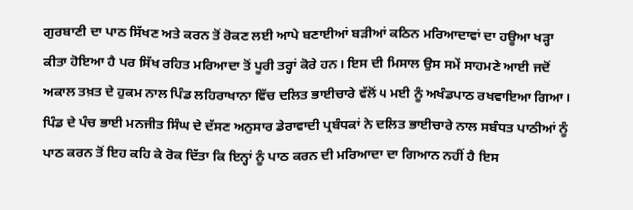ਗੁਰਬਾਣੀ ਦਾ ਪਾਠ ਸਿੱਖਣ ਅਤੇ ਕਰਨ ਤੋਂ ਰੋਕਣ ਲਈ ਆਪੇ ਬਣਾਈਆਂ ਬੜੀਆਂ ਕਠਿਨ ਮਰਿਆਦਾਵਾਂ ਦਾ ਹਊਆ ਖੜ੍ਹਾ ਕੀਤਾ ਹੋਇਆ ਹੈ ਪਰ ਸਿੱਖ ਰਹਿਤ ਮਰਿਆਦਾ ਤੋਂ ਪੂਰੀ ਤਰ੍ਹਾਂ ਕੋਰੇ ਹਨ। ਇਸ ਦੀ ਮਿਸਾਲ ਉਸ ਸਮੇਂ ਸਾਹਮਣੇ ਆਈ ਜਦੋਂ ਅਕਾਲ ਤਖ਼ਤ ਦੇ ਹੁਕਮ ਨਾਲ ਪਿੰਡ ਲਹਿਰਾਖਾਨਾ ਵਿੱਚ ਦਲਿਤ ਭਾਈਚਾਰੇ ਵੱਲੋਂ ੫ ਮਈ ਨੂੰ ਅਖੰਡਪਾਠ ਰਖਵਾਇਆ ਗਿਆ। ਪਿੰਡ ਦੇ ਪੰਚ ਭਾਈ ਮਨਜੀਤ ਸਿੰਘ ਦੇ ਦੱਸਣ ਅਨੁਸਾਰ ਡੇਰਾਵਾਦੀ ਪ੍ਰਬੰਧਕਾਂ ਨੇ ਦਲਿਤ ਭਾਈਚਾਰੇ ਨਾਲ ਸਬੰਧਤ ਪਾਠੀਆਂ ਨੂੰ ਪਾਠ ਕਰਨ ਤੋਂ ਇਹ ਕਹਿ ਕੇ ਰੋਕ ਦਿੱਤਾ ਕਿ ਇਨ੍ਹਾਂ ਨੂੰ ਪਾਠ ਕਰਨ ਦੀ ਮਰਿਆਦਾ ਦਾ ਗਿਆਨ ਨਹੀਂ ਹੈ ਇਸ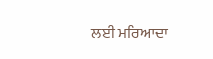ਲਈ ਮਰਿਆਦਾ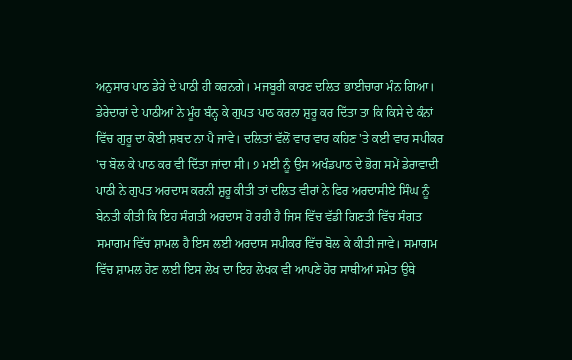ਅਨੁਸਾਰ ਪਾਠ ਡੇਰੇ ਦੇ ਪਾਠੀ ਹੀ ਕਰਨਗੇ। ਮਜਬੂਰੀ ਕਾਰਣ ਦਲਿਤ ਭਾਈਚਾਰਾ ਮੰਨ ਗਿਆ। ਡੇਰੇਦਾਰਾਂ ਦੇ ਪਾਠੀਆਂ ਨੇ ਮੂੰਹ ਬੰਨ੍ਹ ਕੇ ਗੁਪਤ ਪਾਠ ਕਰਨਾ ਸ਼ੁਰੂ ਕਰ ਦਿੱਤਾ ਤਾ ਕਿ ਕਿਸੇ ਦੇ ਕੰਨਾਂ ਵਿੱਚ ਗੁਰੂ ਦਾ ਕੋਈ ਸ਼ਬਦ ਨਾ ਪੈ ਜਾਵੇ। ਦਲਿਤਾਂ ਵੱਲੋਂ ਵਾਰ ਵਾਰ ਕਹਿਣ 'ਤੇ ਕਈ ਵਾਰ ਸਪੀਕਰ 'ਚ ਬੋਲ ਕੇ ਪਾਠ ਕਰ ਵੀ ਦਿੱਤਾ ਜਾਂਦਾ ਸੀ। ੭ ਮਈ ਨੂੰ ਉਸ ਅਖੰਡਪਾਠ ਦੇ ਭੋਗ ਸਮੇਂ ਡੇਰਾਵਾਦੀ ਪਾਠੀ ਨੇ ਗੁਪਤ ਅਰਦਾਸ ਕਰਨੀ ਸ਼ੁਰੂ ਕੀਤੀ ਤਾਂ ਦਲਿਤ ਵੀਰਾਂ ਨੇ ਫਿਰ ਅਰਦਾਸੀਏ ਸਿੰਘ ਨੂੰ ਬੇਨਤੀ ਕੀਤੀ ਕਿ ਇਹ ਸੰਗਤੀ ਅਰਦਾਸ ਹੋ ਰਹੀ ਹੈ ਜਿਸ ਵਿੱਚ ਵੱਡੀ ਗਿਣਤੀ ਵਿੱਚ ਸੰਗਤ ਸਮਾਗਮ ਵਿੱਚ ਸ਼ਾਮਲ ਹੈ ਇਸ ਲਈ ਅਰਦਾਸ ਸਪੀਕਰ ਵਿੱਚ ਬੋਲ ਕੇ ਕੀਤੀ ਜਾਵੇ। ਸਮਾਗਮ ਵਿੱਚ ਸ਼ਾਮਲ ਹੋਣ ਲਈ ਇਸ ਲੇਖ ਦਾ ਇਹ ਲੇਖਕ ਵੀ ਆਪਣੇ ਹੋਰ ਸਾਥੀਆਂ ਸਮੇਤ ਉਥੇ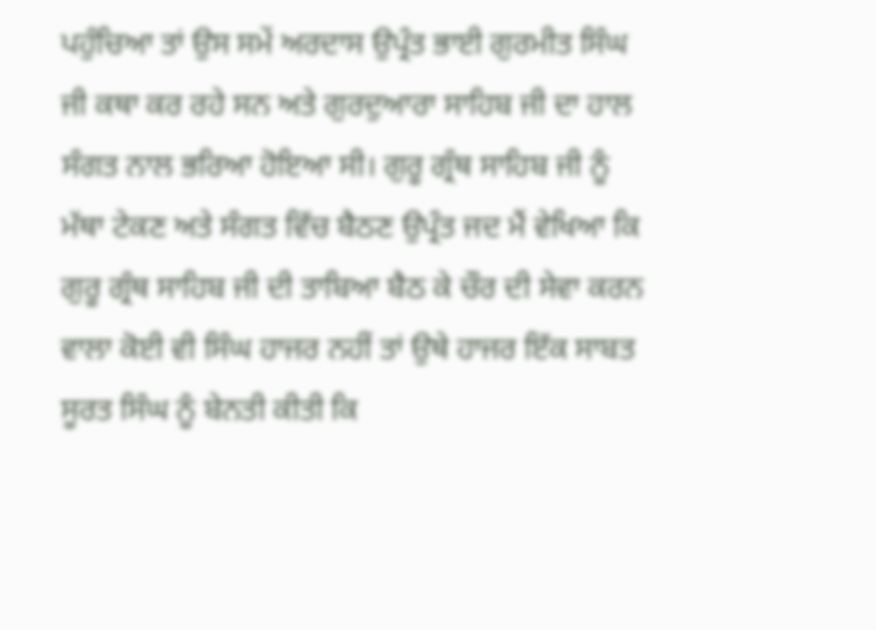ਪਹੁੰਚਿਆ ਤਾਂ ਉਸ ਸਮੇਂ ਅਰਦਾਸ ਉਪ੍ਰੰਤ ਭਾਈ ਗੁਰਮੀਤ ਸਿੰਘ ਜੀ ਕਥਾ ਕਰ ਰਹੇ ਸਨ ਅਤੇ ਗੁਰਦੁਆਰਾ ਸਾਹਿਬ ਜੀ ਦਾ ਹਾਲ ਸੰਗਤ ਨਾਲ ਭਰਿਆ ਹੋਇਆ ਸੀ। ਗੁਰੂ ਗ੍ਰੰਥ ਸਾਹਿਬ ਜੀ ਨੂੰ ਮੱਥਾ ਟੇਕਣ ਅਤੇ ਸੰਗਤ ਵਿੱਚ ਬੈਠਣ ਉਪ੍ਰੰਤ ਜਦ ਮੈਂ ਵੇਖਿਆ ਕਿ ਗੁਰੂ ਗ੍ਰੰਥ ਸਾਹਿਬ ਜੀ ਦੀ ਤਾਬਿਆ ਬੈਠ ਕੇ ਚੌਰ ਦੀ ਸੇਵਾ ਕਰਨ ਵਾਲਾ ਕੋਈ ਵੀ ਸਿੰਘ ਹਾਜਰ ਨਹੀਂ ਤਾਂ ਉਥੇ ਹਾਜਰ ਇੱਕ ਸਾਬਤ ਸੂਰਤ ਸਿੰਘ ਨੂੰ ਬੇਨਤੀ ਕੀਤੀ ਕਿ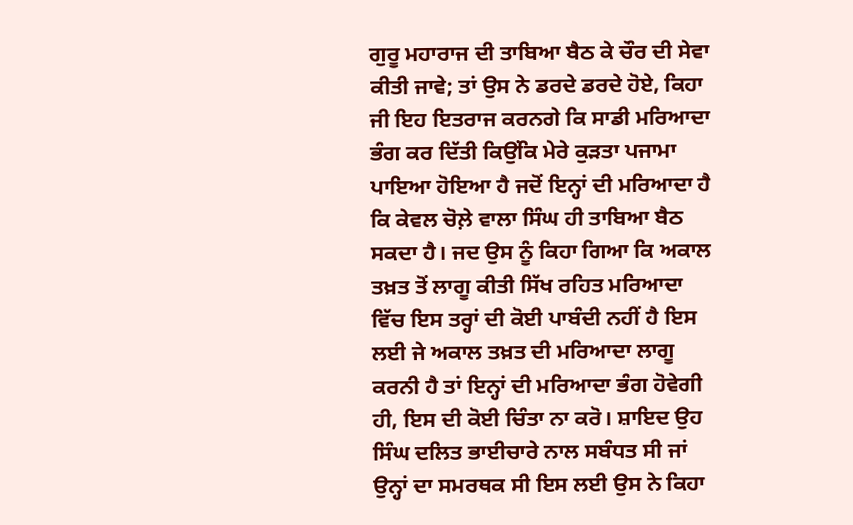ਗੁਰੂ ਮਹਾਰਾਜ ਦੀ ਤਾਬਿਆ ਬੈਠ ਕੇ ਚੌਰ ਦੀ ਸੇਵਾ ਕੀਤੀ ਜਾਵੇ; ਤਾਂ ਉਸ ਨੇ ਡਰਦੇ ਡਰਦੇ ਹੋਏ, ਕਿਹਾ ਜੀ ਇਹ ਇਤਰਾਜ ਕਰਨਗੇ ਕਿ ਸਾਡੀ ਮਰਿਆਦਾ ਭੰਗ ਕਰ ਦਿੱਤੀ ਕਿਉਂਕਿ ਮੇਰੇ ਕੁੜਤਾ ਪਜਾਮਾ ਪਾਇਆ ਹੋਇਆ ਹੈ ਜਦੋਂ ਇਨ੍ਹਾਂ ਦੀ ਮਰਿਆਦਾ ਹੈ ਕਿ ਕੇਵਲ ਚੋਲ਼ੇ ਵਾਲਾ ਸਿੰਘ ਹੀ ਤਾਬਿਆ ਬੈਠ ਸਕਦਾ ਹੈ। ਜਦ ਉਸ ਨੂੰ ਕਿਹਾ ਗਿਆ ਕਿ ਅਕਾਲ ਤਖ਼ਤ ਤੋਂ ਲਾਗੂ ਕੀਤੀ ਸਿੱਖ ਰਹਿਤ ਮਰਿਆਦਾ ਵਿੱਚ ਇਸ ਤਰ੍ਹਾਂ ਦੀ ਕੋਈ ਪਾਬੰਦੀ ਨਹੀਂ ਹੈ ਇਸ ਲਈ ਜੇ ਅਕਾਲ ਤਖ਼ਤ ਦੀ ਮਰਿਆਦਾ ਲਾਗੂ ਕਰਨੀ ਹੈ ਤਾਂ ਇਨ੍ਹਾਂ ਦੀ ਮਰਿਆਦਾ ਭੰਗ ਹੋਵੇਗੀ ਹੀ, ਇਸ ਦੀ ਕੋਈ ਚਿੰਤਾ ਨਾ ਕਰੋ। ਸ਼ਾਇਦ ਉਹ ਸਿੰਘ ਦਲਿਤ ਭਾਈਚਾਰੇ ਨਾਲ ਸਬੰਧਤ ਸੀ ਜਾਂ ਉਨ੍ਹਾਂ ਦਾ ਸਮਰਥਕ ਸੀ ਇਸ ਲਈ ਉਸ ਨੇ ਕਿਹਾ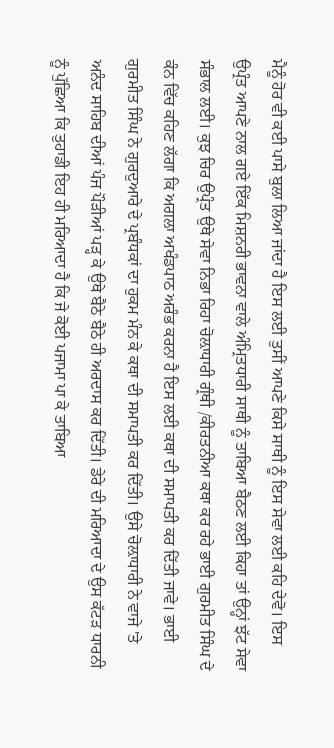ਮੈਨੂੰ ਹੋਰ ਵੀ ਕਈ ਪਾਸੇ ਬੁਲਾ ਲਿਆ ਜਾਂਦਾ ਹੈ ਇਸ ਲਈ ਤੁਸੀਂ ਆਪਣੇ ਕਿਸੇ ਸਾਥੀ ਨੂੰ ਇਸ ਸੇਵਾ ਲਈ ਕਹਿ ਦੇਵੋ। ਇਸ ਉਪ੍ਰੰਤ ਆਪਣੇ ਨਾਲ ਗਏ ਇੱਕ ਮਿਸ਼ਨਰੀ ਭਾਵਨਾ ਵਾਲੇ ਅੰਮ੍ਰਿਤਧਾਰੀ ਸਾਥੀ ਨੂੰ ਤਾਬਿਆ ਬੈਠਣ ਲਈ ਕਿਹਾ ਤਾਂ ਉਨ੍ਹਾਂ ਝੱਟ ਸੇਵਾ ਸੰਭਾਲ ਲਈ। ਕੁਝ ਚਿਰ ਉਪ੍ਰੰਤ ਉਥੇ ਸੇਵਾ ਨਿਭਾ ਰਿਹਾ ਚੋਲ਼ਾਧਾਰੀ ਗ੍ਰੰਥੀ /ਕੀਰਤਨੀਆ ਕਥਾ ਕਰ ਰਹੇ ਭਾਈ ਗੁਰਮੀਤ ਸਿੰਘ ਦੇ ਕੰਨ ਵਿੱਚ ਕਹਿਣ ਲੱਗਾ ਕਿ ਅਗਲਾ ਅਖੰਡਪਾਠ ਅਰੰਭ ਕਰਨਾ ਹੈ ਇਸ ਲਈ ਕਥਾ ਦੀ ਸਮਾਪਤੀ ਕਰ ਦਿੱਤੀ ਜਾਵੇ। ਭਾਈ ਗੁਰਮੀਤ ਸਿੰਘ ਨੇ ਗੁਰਦੁਆਰੇ ਦੇ ਪ੍ਰਬੰਧਕਾਂ ਦਾ ਹੁਕਮ ਮੰਨ ਕੇ ਕਥਾ ਦੀ ਸਮਾਪਤੀ ਕਰ ਦਿੱਤੀ। ਉਸੇ ਚੋਲ਼ਾਧਾਰੀ ਨੇ ਵਾਜੇ 'ਤੇ ਅਨੰਦ ਸਾਹਿਬ ਦੀਆਂ ਪੰਜ ਪੌੜੀਆਂ ਪੜ੍ਹ ਕੇ ਉਥੇ ਬੈਠੇ ਬੈਠੇ ਹੀ ਅਰਦਾਸ ਕਰ ਦਿੱਤੀ। ਡੇਰੇ ਦੀ ਮਰਿਆਦਾ ਦੇ ਉਸ ਕੱਟੜ ਧਾਰਨੀ ਨੂੰ ਪੁੱਛਿਆ ਕਿ ਤੁਹਾਡੀ ਇਹ ਹੀ ਮਰਿਆਦਾ ਹੈ ਕਿ ਜੇ ਕੋਈ ਪਜਾਮਾ ਪਾ ਕੇ ਤਾਬਿਆ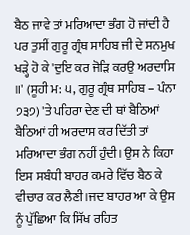ਬੈਠ ਜਾਵੇ ਤਾਂ ਮਰਿਆਦਾ ਭੰਗ ਹੋ ਜਾਂਦੀ ਹੈ ਪਰ ਤੁਸੀਂ ਗੁਰੂ ਗ੍ਰੰਥ ਸਾਹਿਬ ਜੀ ਦੇ ਸਨਮੁਖ ਖੜ੍ਹੇ ਹੋ ਕੇ 'ਦੁਇ ਕਰ ਜੋੜਿ ਕਰਉ ਅਰਦਾਸਿ ॥' (ਸੂਹੀ ਮ: ੫, ਗੁਰੂ ਗ੍ਰੰਥ ਸਾਹਿਬ – ਪੰਨਾ ੭੩੭) 'ਤੇ ਪਹਿਰਾ ਦੇਣ ਦੀ ਥਾਂ ਬੈਠਿਆਂ ਬੈਠਿਆਂ ਹੀ ਅਰਦਾਸ ਕਰ ਦਿੱਤੀ ਤਾਂ ਮਰਿਆਦਾ ਭੰਗ ਨਹੀਂ ਹੁੰਦੀ। ਉਸ ਨੇ ਕਿਹਾ ਇਸ ਸਬੰਧੀ ਬਾਹਰ ਕਮਰੇ ਵਿੱਚ ਬੈਠ ਕੇ ਵੀਚਾਰ ਕਰ ਲੈਣੀ।ਜਦ ਬਾਹਰ ਆ ਕੇ ਉਸ ਨੂੰ ਪੁੱਛਿਆ ਕਿ ਸਿੱਖ ਰਹਿਤ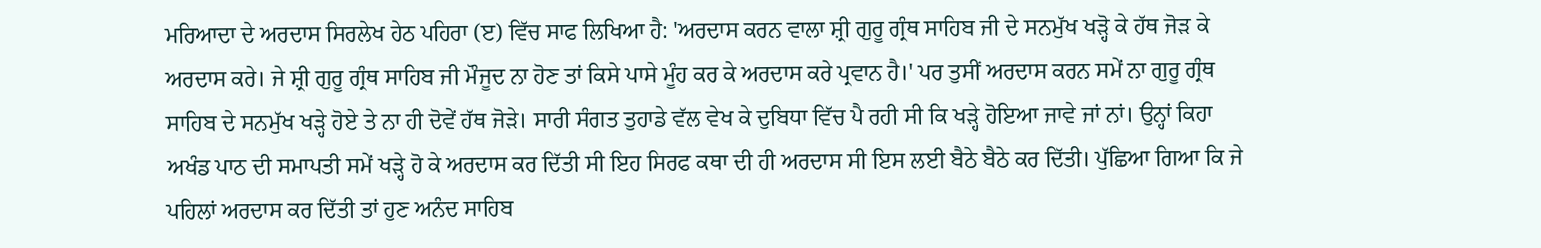ਮਰਿਆਦਾ ਦੇ ਅਰਦਾਸ ਸਿਰਲੇਖ ਹੇਠ ਪਹਿਰਾ (ੲ) ਵਿੱਚ ਸਾਫ ਲਿਖਿਆ ਹੈ: 'ਅਰਦਾਸ ਕਰਨ ਵਾਲਾ ਸ਼੍ਰੀ ਗੁਰੂ ਗ੍ਰੰਥ ਸਾਹਿਬ ਜੀ ਦੇ ਸਨਮੁੱਖ ਖੜ੍ਹੋ ਕੇ ਹੱਥ ਜੋੜ ਕੇ ਅਰਦਾਸ ਕਰੇ। ਜੇ ਸ਼੍ਰੀ ਗੁਰੂ ਗ੍ਰੰਥ ਸਾਹਿਬ ਜੀ ਮੌਜੂਦ ਨਾ ਹੋਣ ਤਾਂ ਕਿਸੇ ਪਾਸੇ ਮੂੰਹ ਕਰ ਕੇ ਅਰਦਾਸ ਕਰੇ ਪ੍ਰਵਾਨ ਹੈ।' ਪਰ ਤੁਸੀਂ ਅਰਦਾਸ ਕਰਨ ਸਮੇਂ ਨਾ ਗੁਰੂ ਗ੍ਰੰਥ ਸਾਹਿਬ ਦੇ ਸਨਮੁੱਖ ਖੜ੍ਹੇ ਹੋਏ ਤੇ ਨਾ ਹੀ ਦੋਵੇਂ ਹੱਥ ਜੋੜੇ। ਸਾਰੀ ਸੰਗਤ ਤੁਹਾਡੇ ਵੱਲ ਵੇਖ ਕੇ ਦੁਬਿਧਾ ਵਿੱਚ ਪੈ ਰਹੀ ਸੀ ਕਿ ਖੜ੍ਹੇ ਹੋਇਆ ਜਾਵੇ ਜਾਂ ਨਾਂ। ਉਨ੍ਹਾਂ ਕਿਹਾ ਅਖੰਡ ਪਾਠ ਦੀ ਸਮਾਪਤੀ ਸਮੇਂ ਖੜ੍ਹੇ ਹੋ ਕੇ ਅਰਦਾਸ ਕਰ ਦਿੱਤੀ ਸੀ ਇਹ ਸਿਰਫ ਕਥਾ ਦੀ ਹੀ ਅਰਦਾਸ ਸੀ ਇਸ ਲਈ ਬੈਠੇ ਬੈਠੇ ਕਰ ਦਿੱਤੀ। ਪੁੱਛਿਆ ਗਿਆ ਕਿ ਜੇ ਪਹਿਲਾਂ ਅਰਦਾਸ ਕਰ ਦਿੱਤੀ ਤਾਂ ਹੁਣ ਅਨੰਦ ਸਾਹਿਬ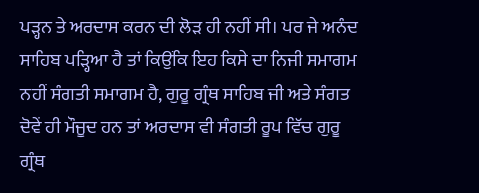ਪੜ੍ਹਨ ਤੇ ਅਰਦਾਸ ਕਰਨ ਦੀ ਲੋੜ ਹੀ ਨਹੀਂ ਸੀ। ਪਰ ਜੇ ਅਨੰਦ ਸਾਹਿਬ ਪੜ੍ਹਿਆ ਹੈ ਤਾਂ ਕਿਉਂਕਿ ਇਹ ਕਿਸੇ ਦਾ ਨਿਜੀ ਸਮਾਗਮ ਨਹੀਂ ਸੰਗਤੀ ਸਮਾਗਮ ਹੈ, ਗੁਰੂ ਗ੍ਰੰਥ ਸਾਹਿਬ ਜੀ ਅਤੇ ਸੰਗਤ ਦੋਵੇਂ ਹੀ ਮੌਜੂਦ ਹਨ ਤਾਂ ਅਰਦਾਸ ਵੀ ਸੰਗਤੀ ਰੂਪ ਵਿੱਚ ਗੁਰੂ ਗ੍ਰੰਥ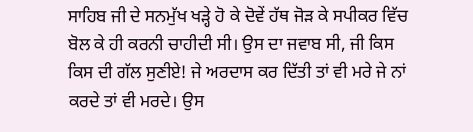ਸਾਹਿਬ ਜੀ ਦੇ ਸਨਮੁੱਖ ਖੜ੍ਹੇ ਹੋ ਕੇ ਦੋਵੇਂ ਹੱਥ ਜੋੜ ਕੇ ਸਪੀਕਰ ਵਿੱਚ ਬੋਲ ਕੇ ਹੀ ਕਰਨੀ ਚਾਹੀਦੀ ਸੀ। ਉਸ ਦਾ ਜਵਾਬ ਸੀ, ਜੀ ਕਿਸ ਕਿਸ ਦੀ ਗੱਲ ਸੁਣੀਏ! ਜੇ ਅਰਦਾਸ ਕਰ ਦਿੱਤੀ ਤਾਂ ਵੀ ਮਰੇ ਜੇ ਨਾਂ ਕਰਦੇ ਤਾਂ ਵੀ ਮਰਦੇ। ਉਸ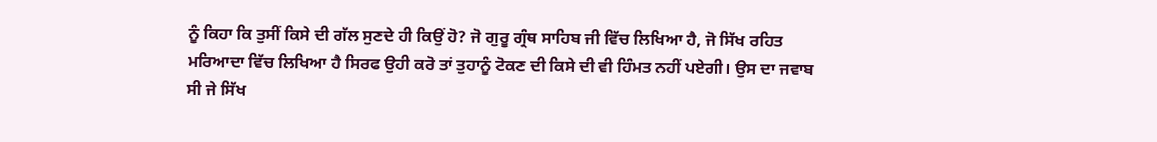ਨੂੰ ਕਿਹਾ ਕਿ ਤੁਸੀਂ ਕਿਸੇ ਦੀ ਗੱਲ ਸੁਣਦੇ ਹੀ ਕਿਉਂ ਹੋ? ਜੋ ਗੁਰੂ ਗ੍ਰੰਥ ਸਾਹਿਬ ਜੀ ਵਿੱਚ ਲਿਖਿਆ ਹੈ, ਜੋ ਸਿੱਖ ਰਹਿਤ ਮਰਿਆਦਾ ਵਿੱਚ ਲਿਖਿਆ ਹੈ ਸਿਰਫ ਉਹੀ ਕਰੋ ਤਾਂ ਤੁਹਾਨੂੰ ਟੋਕਣ ਦੀ ਕਿਸੇ ਦੀ ਵੀ ਹਿੰਮਤ ਨਹੀਂ ਪਏਗੀ। ਉਸ ਦਾ ਜਵਾਬ ਸੀ ਜੇ ਸਿੱਖ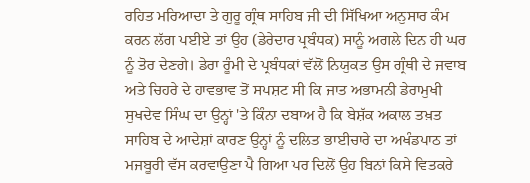ਰਹਿਤ ਮਰਿਆਦਾ ਤੇ ਗੁਰੂ ਗ੍ਰੰਥ ਸਾਹਿਬ ਜੀ ਦੀ ਸਿੱਖਿਆ ਅਨੁਸਾਰ ਕੰਮ ਕਰਨ ਲੱਗ ਪਈਏ ਤਾਂ ਉਹ (ਡੇਰੇਦਾਰ ਪ੍ਰਬੰਧਕ) ਸਾਨੂੰ ਅਗਲੇ ਦਿਨ ਹੀ ਘਰ ਨੂੰ ਤੋਰ ਦੇਣਗੇ। ਡੇਰਾ ਰੂੰਮੀ ਦੇ ਪ੍ਰਬੰਧਕਾਂ ਵੱਲੋਂ ਨਿਯੁਕਤ ਉਸ ਗ੍ਰੰਥੀ ਦੇ ਜਵਾਬ ਅਤੇ ਚਿਹਰੇ ਦੇ ਹਾਵਭਾਵ ਤੋਂ ਸਪਸ਼ਟ ਸੀ ਕਿ ਜਾਤ ਅਭਾਮਨੀ ਡੇਰਾਮੁਖੀ ਸੁਖਦੇਵ ਸਿੰਘ ਦਾ ਉਨ੍ਹਾਂ 'ਤੇ ਕਿੰਨਾ ਦਬਾਅ ਹੈ ਕਿ ਬੇਸ਼ੱਕ ਅਕਾਲ ਤਖ਼ਤ ਸਾਹਿਬ ਦੇ ਆਦੇਸ਼ਾਂ ਕਾਰਣ ਉਨ੍ਹਾਂ ਨੂੰ ਦਲਿਤ ਭਾਈਚਾਰੇ ਦਾ ਅਖੰਡਪਾਠ ਤਾਂ ਮਜਬੂਰੀ ਵੱਸ ਕਰਵਾਉਣਾ ਪੈ ਗਿਆ ਪਰ ਦਿਲੋਂ ਉਹ ਬਿਨਾਂ ਕਿਸੇ ਵਿਤਕਰੇ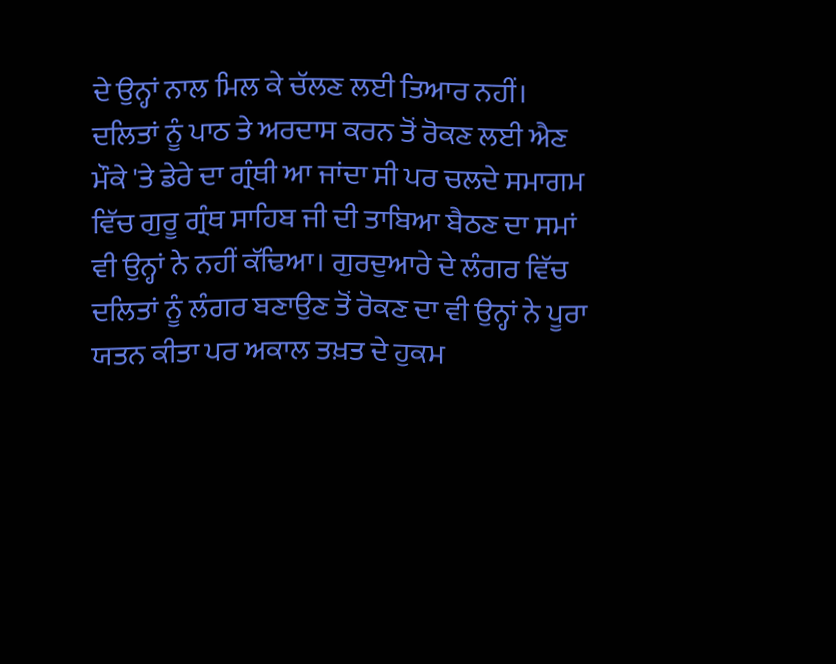ਦੇ ਉਨ੍ਹਾਂ ਨਾਲ ਮਿਲ ਕੇ ਚੱਲਣ ਲਈ ਤਿਆਰ ਨਹੀਂ। ਦਲਿਤਾਂ ਨੂੰ ਪਾਠ ਤੇ ਅਰਦਾਸ ਕਰਨ ਤੋਂ ਰੋਕਣ ਲਈ ਐਣ ਮੌਕੇ 'ਤੇ ਡੇਰੇ ਦਾ ਗ੍ਰੰਥੀ ਆ ਜਾਂਦਾ ਸੀ ਪਰ ਚਲਦੇ ਸਮਾਗਮ ਵਿੱਚ ਗੁਰੂ ਗ੍ਰੰਥ ਸਾਹਿਬ ਜੀ ਦੀ ਤਾਬਿਆ ਬੈਠਣ ਦਾ ਸਮਾਂ ਵੀ ਉਨ੍ਹਾਂ ਨੇ ਨਹੀਂ ਕੱਢਿਆ। ਗੁਰਦੁਆਰੇ ਦੇ ਲੰਗਰ ਵਿੱਚ ਦਲਿਤਾਂ ਨੂੰ ਲੰਗਰ ਬਣਾਉਣ ਤੋਂ ਰੋਕਣ ਦਾ ਵੀ ਉਨ੍ਹਾਂ ਨੇ ਪੂਰਾ ਯਤਨ ਕੀਤਾ ਪਰ ਅਕਾਲ ਤਖ਼ਤ ਦੇ ਹੁਕਮ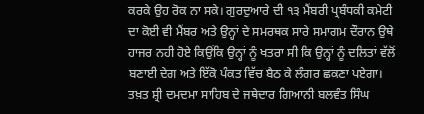ਕਰਕੇ ਉਹ ਰੋਕ ਨਾ ਸਕੇ। ਗੁਰਦੁਆਰੇ ਦੀ ੧੩ ਮੈਂਬਰੀ ਪ੍ਰਬੰਧਕੀ ਕਮੇਟੀ ਦਾ ਕੋਈ ਵੀ ਮੈਂਬਰ ਅਤੇ ਉਨ੍ਹਾਂ ਦੇ ਸਮਰਥਕ ਸਾਰੇ ਸਮਾਗਮ ਦੌਰਾਨ ਉਥੇ ਹਾਜਰ ਨਹੀ ਹੋਏ ਕਿਉਂਕਿ ਉਨ੍ਹਾਂ ਨੂੰ ਖਤਰਾ ਸੀ ਕਿ ਉਨ੍ਹਾਂ ਨੂੰ ਦਲਿਤਾਂ ਵੱਲੋਂ ਬਣਾਈ ਦੇਗ ਅਤੇ ਇੱਕੋ ਪੰਕਤ ਵਿੱਚ ਬੈਠ ਕੇ ਲੰਗਰ ਛਕਣਾ ਪਏਗਾ। ਤਖ਼ਤ ਸ਼੍ਰੀ ਦਮਦਮਾ ਸਾਹਿਬ ਦੇ ਜਥੇਦਾਰ ਗਿਆਨੀ ਬਲਵੰਤ ਸਿੰਘ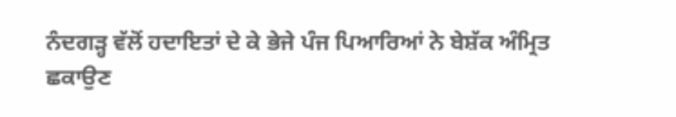ਨੰਦਗੜ੍ਹ ਵੱਲੋਂ ਹਦਾਇਤਾਂ ਦੇ ਕੇ ਭੇਜੇ ਪੰਜ ਪਿਆਰਿਆਂ ਨੇ ਬੇਸ਼ੱਕ ਅੰਮ੍ਰਿਤ ਛਕਾਉਣ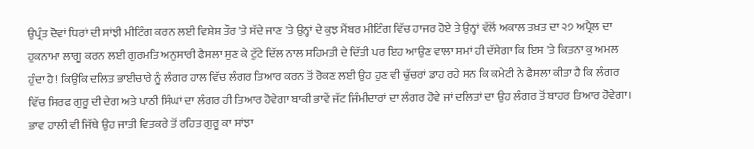ਉਪ੍ਰੰਤ ਦੋਵਾਂ ਧਿਰਾਂ ਦੀ ਸਾਂਝੀ ਮੀਟਿੰਗ ਕਰਨ ਲਈ ਵਿਸ਼ੇਸ਼ ਤੌਰ 'ਤੇ ਸੱਦੇ ਜਾਣ 'ਤੇ ਉਨ੍ਹਾਂ ਦੇ ਕੁਝ ਮੈਂਬਰ ਮੀਟਿੰਗ ਵਿੱਚ ਹਾਜਰ ਹੋਏ ਤੇ ਉਨ੍ਹਾਂ ਵੱਲੋਂ ਅਕਾਲ ਤਖ਼ਤ ਦਾ ੨੭ ਅਪ੍ਰੈਲ ਦਾ ਹੁਕਨਾਮਾ ਲਾਗੂ ਕਰਨ ਲਈ ਗੁਰਮਤਿ ਅਨੁਸਾਰੀ ਫੈਸਲਾ ਸੁਣ ਕੇ ਟੁੱਟੇ ਦਿੱਲ ਨਾਲ ਸਹਿਮਤੀ ਦੇ ਦਿੱਤੀ ਪਰ ਇਹ ਆਉਣ ਵਾਲਾ ਸਮਾਂ ਹੀ ਦੱਸੇਗਾ ਕਿ ਇਸ 'ਤੇ ਕਿਤਨਾ ਕੁ ਅਮਲ ਹੁੰਦਾ ਹੈ! ਕਿਉਂਕਿ ਦਲਿਤ ਭਾਈਚਾਰੇ ਨੂੰ ਲੰਗਰ ਹਾਲ ਵਿੱਚ ਲੰਗਰ ਤਿਆਰ ਕਰਨ ਤੋਂ ਰੋਕਣ ਲਈ ਉਹ ਹੁਣ ਵੀ ਢੁੱਚਰਾਂ ਡਾਹ ਰਹੇ ਸਨ ਕਿ ਕਮੇਟੀ ਨੇ ਫੈਸਲਾ ਕੀਤਾ ਹੈ ਕਿ ਲੰਗਰ ਵਿੱਚ ਸਿਰਫ ਗੁਰੂ ਦੀ ਦੇਗ ਅਤੇ ਪਾਠੀ ਸਿੰਘਾਂ ਦਾ ਲੰਗਰ ਹੀ ਤਿਆਰ ਹੋਵੇਗਾ ਬਾਕੀ ਭਾਵੇਂ ਜੱਟ ਜਿੰਮੀਦਾਰਾਂ ਦਾ ਲੰਗਰ ਹੋਵੇ ਜਾਂ ਦਲਿਤਾਂ ਦਾ ਉਹ ਲੰਗਰ ਤੋਂ ਬਾਹਰ ਤਿਆਰ ਹੋਵੇਗਾ। ਭਾਵ ਹਾਲੀ ਵੀ ਜਿੱਥੇ ਉਹ ਜਾਤੀ ਵਿਤਕਰੇ ਤੋਂ ਰਹਿਤ ਗੁਰੂ ਕਾ ਸਾਂਝਾ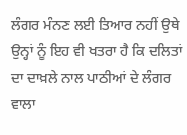ਲੰਗਰ ਮੰਨਣ ਲਈ ਤਿਆਰ ਨਹੀਂ ਉਥੇ ਉਨ੍ਹਾਂ ਨੂੰ ਇਹ ਵੀ ਖਤਰਾ ਹੈ ਕਿ ਦਲਿਤਾਂ ਦਾ ਦਾਖ਼ਲੇ ਨਾਲ ਪਾਠੀਆਂ ਦੇ ਲੰਗਰ ਵਾਲਾ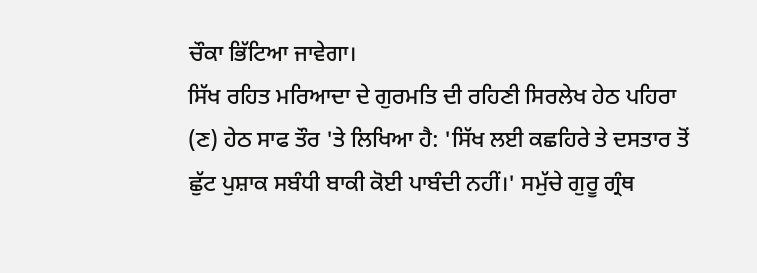ਚੌਕਾ ਭਿੱਟਿਆ ਜਾਵੇਗਾ।
ਸਿੱਖ ਰਹਿਤ ਮਰਿਆਦਾ ਦੇ ਗੁਰਮਤਿ ਦੀ ਰਹਿਣੀ ਸਿਰਲੇਖ ਹੇਠ ਪਹਿਰਾ (ਣ) ਹੇਠ ਸਾਫ ਤੌਰ 'ਤੇ ਲਿਖਿਆ ਹੈ: 'ਸਿੱਖ ਲਈ ਕਛਹਿਰੇ ਤੇ ਦਸਤਾਰ ਤੋਂ ਛੁੱਟ ਪੁਸ਼ਾਕ ਸਬੰਧੀ ਬਾਕੀ ਕੋਈ ਪਾਬੰਦੀ ਨਹੀਂ।' ਸਮੁੱਚੇ ਗੁਰੂ ਗ੍ਰੰਥ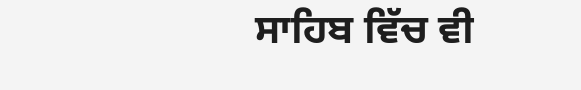ਸਾਹਿਬ ਵਿੱਚ ਵੀ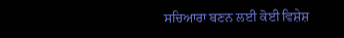ਸਚਿਆਰਾ ਬਣਨ ਲਈ ਕੋਈ ਵਿਸ਼ੇਸ਼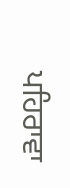ਪਹਿਰਾਵਾ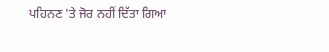ਪਹਿਨਣ 'ਤੇ ਜੋਰ ਨਹੀਂ ਦਿੱਤਾ ਗਿਆ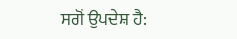ਸਗੋਂ ਉਪਦੇਸ਼ ਹੈ: